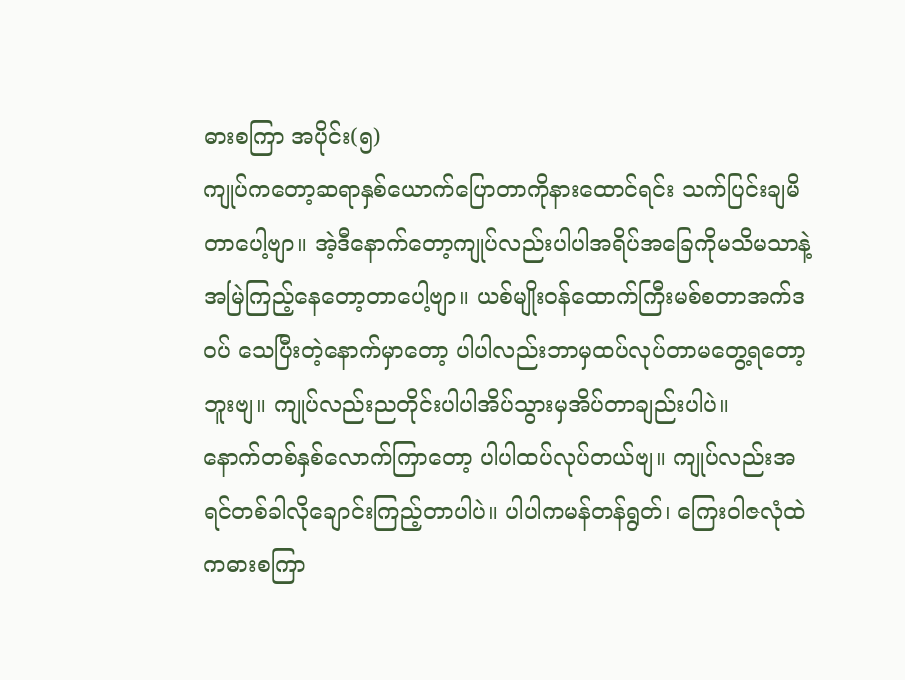ဓားစကြာ အပိုင်း(၅)
ကျုပ်ကတော့ဆရာနှစ်ယောက်ပြောတာကိုနားထောင်ရင်း သက်ပြင်းချမိတာပေါ့ဗျာ။ အဲ့ဒီနောက်တော့ကျုပ်လည်းပါပါအရိပ်အခြေကိုမသိမသာနဲ့အမြဲကြည့်နေတော့တာပေါ့ဗျာ။ ယစ်မျိုးဝန်ထောက်ကြီးမစ်စတာအက်ဒဝပ် သေပြီးတဲ့နောက်မှာတော့ ပါပါလည်းဘာမှထပ်လုပ်တာမတွေ့ရတော့ဘူးဗျ။ ကျုပ်လည်းညတိုင်းပါပါအိပ်သွားမှအိပ်တာချည်းပါပဲ။
နောက်တစ်နှစ်လောက်ကြာတော့ ပါပါထပ်လုပ်တယ်ဗျ။ ကျုပ်လည်းအရင်တစ်ခါလိုချောင်းကြည့်တာပါပဲ။ ပါပါကမန်တန်ရွတ်၊ ကြေးဝါဇလုံထဲကဓားစကြာ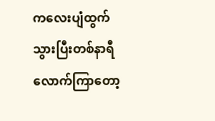ကလေးပျံထွက်သွားပြီးတစ်နာရီလောက်ကြာတော့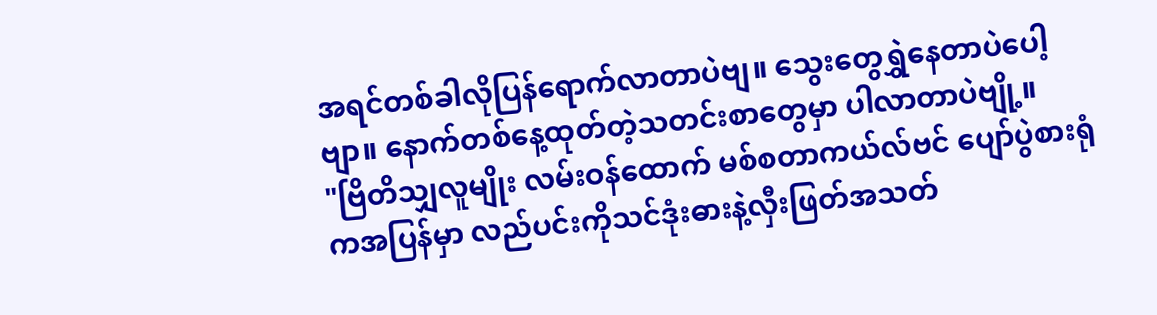အရင်တစ်ခါလိုပြန်ရောက်လာတာပဲဗျ။ သွေးတွေရွှဲနေတာပဲပေါ့ဗျာ။ နောက်တစ်နေ့ထုတ်တဲ့သတင်းစာတွေမှာ ပါလာတာပဲဗျို့။
"ဗြိတိသျှလူမျိုး လမ်းဝန်ထောက် မစ်စတာကယ်လ်ဗင် ပျော်ပွဲစားရုံကအပြန်မှာ လည်ပင်းကိုသင်ဒုံးဓားနဲ့လှီးဖြတ်အသတ်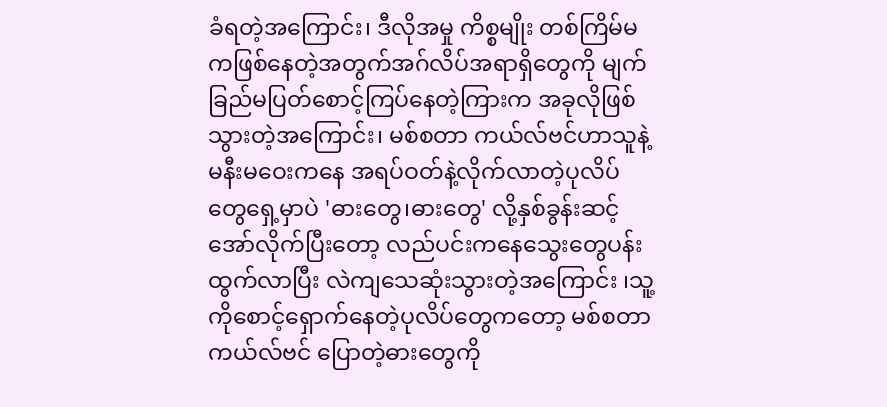ခံရတဲ့အကြောင်း၊ ဒီလိုအမှု ကိစ္စမျိုး တစ်ကြိမ်မကဖြစ်နေတဲ့အတွက်အဂ်လိပ်အရာရှိတွေကို မျက်ခြည်မပြတ်စောင့်ကြပ်နေတဲ့ကြားက အခုလိုဖြစ်သွားတဲ့အကြောင်း၊ မစ်စတာ ကယ်လ်ဗင်ဟာသူနဲ့မနီးမဝေးကနေ အရပ်ဝတ်နဲ့လိုက်လာတဲ့ပုလိပ်တွေရှေ့မှာပဲ 'ဓားတွေ၊ဓားတွေ' လို့နှစ်ခွန်းဆင့်အော်လိုက်ပြီးတော့ လည်ပင်းကနေသွေးတွေပန်းထွက်လာပြီး လဲကျသေဆုံးသွားတဲ့အကြောင်း ၊သူ့ကိုစောင့်ရှောက်နေတဲ့ပုလိပ်တွေကတော့ မစ်စတာကယ်လ်ဗင် ပြောတဲ့ဓားတွေကို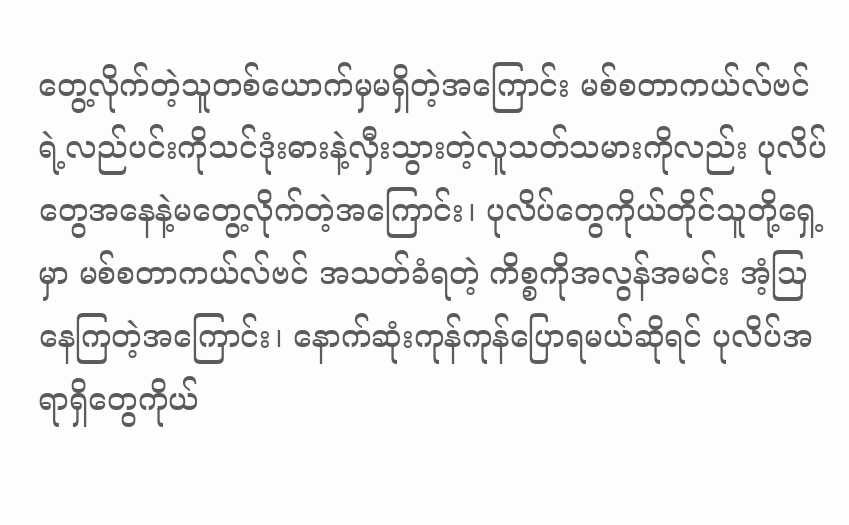တွေ့လိုက်တဲ့သူတစ်ယောက်မှမရှိတဲ့အကြောင်း မစ်စတာကယ်လ်ဗင် ရဲ့လည်ပင်းကိုသင်ဒုံးဓားနဲ့လှီးသွားတဲ့လူသတ်သမားကိုလည်း ပုလိပ်တွေအနေနဲ့မတွေ့လိုက်တဲ့အကြောင်း၊ ပုလိပ်တွေကိုယ်တိုင်သူတို့ရှေ့မှာ မစ်စတာကယ်လ်ဗင် အသတ်ခံရတဲ့ ကိစ္စကိုအလွန်အမင်း အံ့သြနေကြတဲ့အကြောင်း၊ နောက်ဆုံးကုန်ကုန်ပြောရမယ်ဆိုရင် ပုလိပ်အရာရှိတွေကိုယ်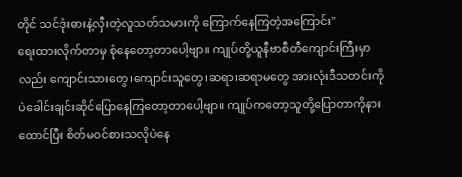တိုင် သင်ဒုံးဓားနဲ့လှီးတဲ့လူသတ်သမားကို ကြောက်နေကြတဲ့အကြောင်း"
ရေးထားလိုက်တာမှ စုံနေတော့တာပေါ့ဗျာ။ ကျုပ်တို့ယူနီဗာစီတီကျောင်းကြီးမှာလည်း ကျောင်းသားတွေ၊ကျောင်းသူတွေ၊ဆရာ၊ဆရာမတွေ အားလုံးဒီသတင်းကိုပဲခေါင်းချင်းဆိုင်ပြောနေကြတော့တာပေါ့ဗျာ။ ကျုပ်ကတော့သူတို့ပြောတာကိုနားထောင်ပြီး စိတ်မဝင်စားသလိုပဲနေ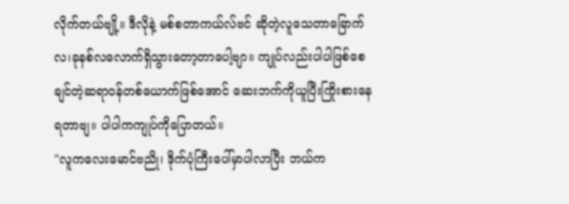လိုက်တယ်ဗျို့။ ဒီလိုနဲ့ မစ်စတာကယ်လ်ဗင် ဆိုတဲ့လူသေတာခြောက်လ၊ခုနစ်လလောက်ရှိသွားတော့တာပေါ့ဗျာ။ ကျုပ်လည်းပါပါဖြစ်စေချင်တဲ့ဆရာဝန်တစ်ယောက်ဖြစ်အောင် ဆေးဘက်ကိုယူပြီးကြိုးစားနေရတာဗျ။ ပါပါကကျုပ်ကိုပြောတယ်။
"လူကလေးမောင်ဗညို၊ ဒိုက်ပုံကြီးပေါ်မှာပါလာပြီး ဘယ်က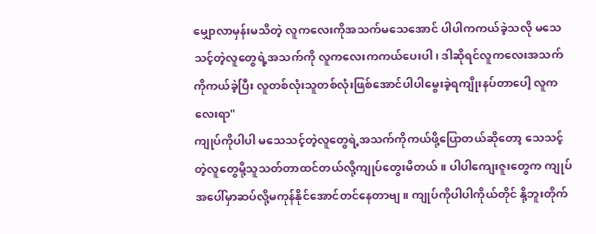မျှောလာမှန်းမသိတဲ့ လူကလေးကိုအသက်မသေအောင် ပါပါကကယ်ခဲ့သလို မသေသင့်တဲ့လူတွေရဲ့အသက်ကို လူကလေးကကယ်ပေးပါ၊ ဒါဆိုရင်လူကလေးအသက်ကိုကယ်ခဲ့ပြီး လူတစ်လုံးသူတစ်လုံးဖြစ်အောင်ပါပါမွေးခဲ့ရကျိုးနပ်တာပေါ့ လူကလေးရာ"
ကျုပ်ကိုပါပါ မသေသင့်တဲ့လူတွေရဲ့အသက်ကိုကယ်ဖို့ပြောတယ်ဆိုတော့ သေသင့်တဲ့လူတွေမို့သူသတ်တာထင်တယ်လို့ကျုပ်တွေးမိတယ်။ ပါပါကျေးဇူးတွေက ကျုပ်အပေါ်မှာဆပ်လို့မကုန်နိုင်အောင်တင်နေတာဗျ။ ကျုပ်ကိုပါပါကိုယ်တိုင် နို့ဘူးတိုက်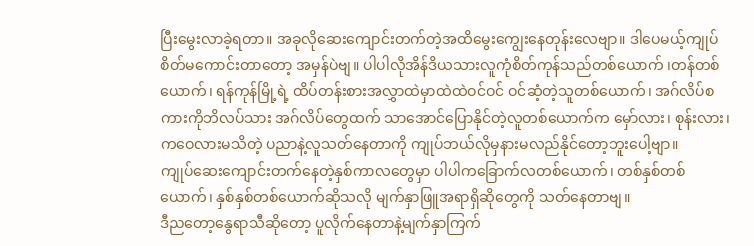ပြီးမွေးလာခဲ့ရတာ။ အခုလိုဆေးကျောင်းတက်တဲ့အထိမွေးကျွေးနေတုန်းလေဗျာ။ ဒါပေမယ့်ကျုပ်စိတ်မကောင်းတာတော့ အမှန်ပဲဗျ။ ပါပါလိုအိန်ဒိယသားလူကုံစိတ်ကုန်သည်တစ်ယောက် ၊တန်တစ်ယောက်၊ ရန်ကုန်မြို့ရဲ့ ထိပ်တန်းစားအလွှာထဲမှာထဲထဲဝင်ဝင် ဝင်ဆံ့တဲ့သူတစ်ယောက်၊ အဂ်လိပ်စကားကိုဘိလပ်သား အဂ်လိပ်တွေထက် သာအောင်ပြောနိုင်တဲ့လူတစ်ယောက်က မှော်လား၊ စုန်းလား၊ ကဝေလားမသိတဲ့ ပညာနဲ့လူသတ်နေတာကို ကျုပ်ဘယ်လိုမှနားမလည်နိုင်တော့ဘူးပေါ့ဗျာ။
ကျုပ်ဆေးကျောင်းတက်နေတဲ့နှစ်ကာလတွေမှာ ပါပါကခြောက်လတစ်ယောက်၊ တစ်နှစ်တစ်ယောက်၊ နှစ်နှစ်တစ်ယောက်ဆိုသလို မျက်နှာဖြူအရာရှိဆိုတွေကို သတ်နေတာဗျ။
ဒီညတော့နွေရာသီဆိုတော့ ပူလိုက်နေတာနဲ့မျက်နှာကြက်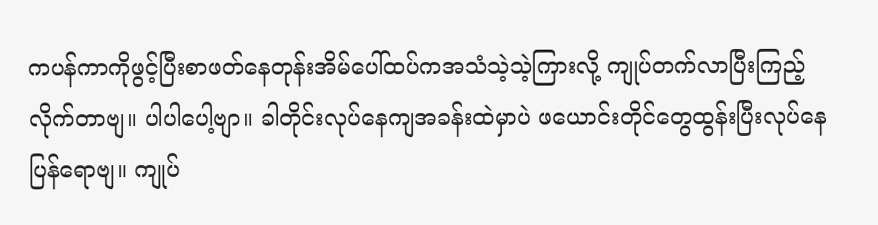ကပန်ကာကိုဖွင့်ပြီးစာဖတ်နေတုန်းအိမ်ပေါ်ထပ်ကအသံသဲ့သဲ့ကြားလို့ ကျုပ်တက်လာပြီးကြည့်လိုက်တာဗျ။ ပါပါပေါ့ဗျာ။ ခါတိုင်းလုပ်နေကျအခန်းထဲမှာပဲ ဖယောင်းတိုင်တွေထွန်းပြီးလုပ်နေပြန်ရောဗျ။ ကျုပ်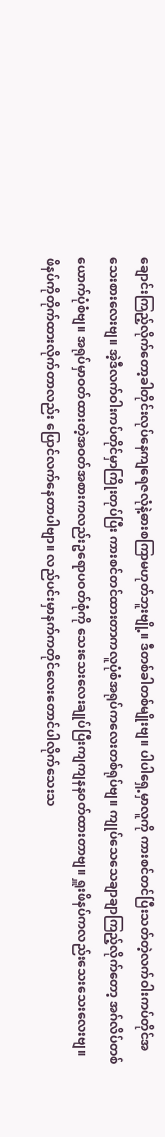ချောင်းကြည့်လိုက်တော့ခါတိုင်းလုပ်နေကျရေဇလုံနဲ့ဓားစကြာမဟုတ်ဘူးဗျို့။ ဒီတစ်ခါတစ်မျိုးဗျ။ ပါပါရှေ့မှာလူကို ကားစင်တင်ပြီးသတ်တဲ့လက်ဝါးကပ်တိုင်အသေးစားလေးဗျ။ အဲ့ဒီလက်ဝါးကပ်တိုင်မှာကြိုးတုပ်ပြီး ကားစင်တင်ထားတာကလူပုံစံအရုပ်ကလေးတစ်ရုပ်ဗျ။ ကျုပ်သေသေချာချာကြည့်လိုက်တော့ အဂ်လိပ်တစ်ယောက်ပုံစံဗျ။ အရုပ်မှာဝတ်ထားတဲ့အဝတ်အစားကလည်းဥရောပဝတ်စုံကို သေးသေးလေးချုပ်ပြီးကျကျနနဝတ်ထားတာဗျ။ ရှူးဖိနပ်ကလည်းသေးသေးလေးဗျ။ ဖိနပ်ကိုတိုက်ထားလိုက်တာလည်း ပြောင်လက်နေတာပါဗျာ။ လည်ပင်းမှာနက်ကတိုင်လေးတောင်ပါလိုက်သေးသ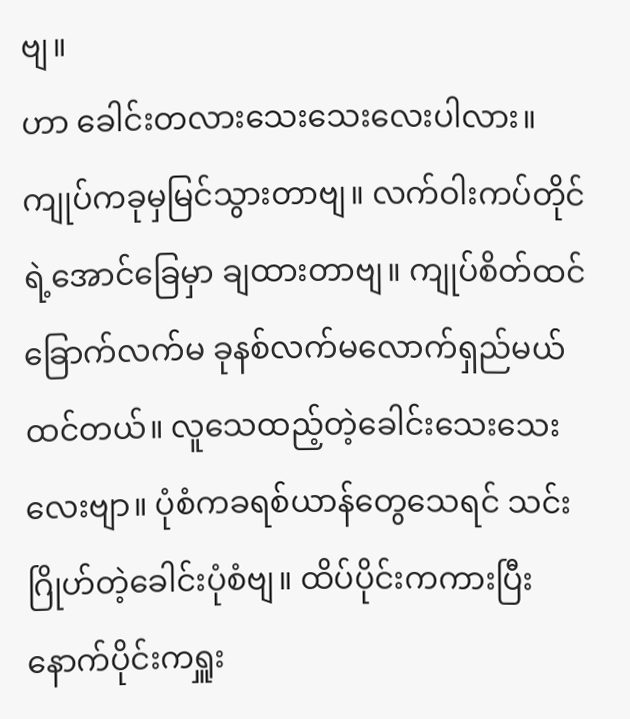ဗျ။
ဟာ ခေါင်းတလားသေးသေးလေးပါလား။ ကျုပ်ကခုမှမြင်သွားတာဗျ။ လက်ဝါးကပ်တိုင်ရဲ့အောင်ခြေမှာ ချထားတာဗျ။ ကျုပ်စိတ်ထင်ခြောက်လက်မ ခုနစ်လက်မလောက်ရှည်မယ်ထင်တယ်။ လူသေထည့်တဲ့ခေါင်းသေးသေးလေးဗျာ။ ပုံစံကခရစ်ယာန်တွေသေရင် သင်းဂြိုဟ်တဲ့ခေါင်းပုံစံဗျ။ ထိပ်ပိုင်းကကားပြီးနောက်ပိုင်းကရှူး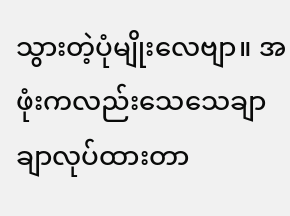သွားတဲ့ပုံမျိုးလေဗျာ။ အဖုံးကလည်းသေသေချာချာလုပ်ထားတာ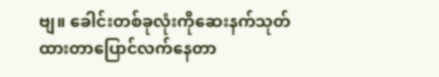ဗျ။ ခေါင်းတစ်ခုလုံးကိုဆေးနက်သုတ်ထားတာပြောင်လက်နေတာ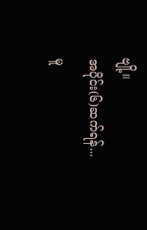ဗျို့။
အပိုင်း(၆)ဆက်ရန်...
မူ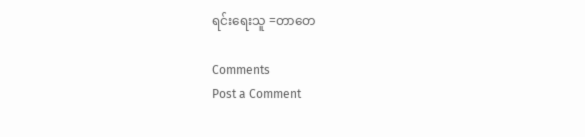ရင်းရေးသူ =တာတေ

Comments
Post a Comment